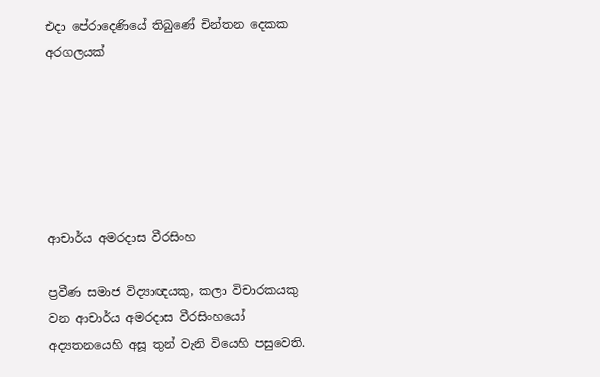එදා පේරාදෙණියේ තිබුණේ චින්තන දෙකක අරගලයක්






ආචාර්ය අමරදාස වීරසිංහ

ප්‍රවීණ සමාජ විද්‍යාඥයකු, කලා විචාරකයකු වන ආචාර්ය අමරදාස වීරසිංහයෝ අද්‍යතනයෙහි අසූ තුන් වැනි වියෙහි පසුවෙති.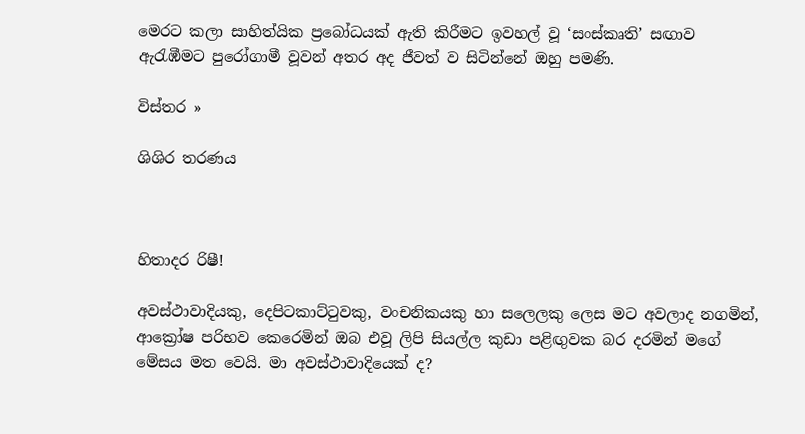මෙරට කලා සාහිත්යික ප්‍රබෝධයක් ඇති කිරීමට ඉවහල් වූ ‘සංස්කෘති’ සඟාව ඇරැඹීමට පුරෝගාමී වූවන් අතර අද ජීවත් ව සිටින්නේ ඔහු පමණි.

විස්තර »

ශිශිර තරණය



හිතාදර රිෂී!

අවස්ථාවාදියකු, දෙපිටකාට්ටුවකු, වංචනිකයකු හා සලෙලකු ලෙස මට අවලාද නගමින්, ආක්‍රෝෂ පරිභව කෙරෙමින් ඔබ එවූ ලිපි සියල්ල කුඩා පළිඟුවක බර දරමින් මගේ මේසය මත වෙයි. මා අවස්ථාවාදියෙක් ද?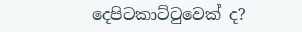දෙපිටකාට්ටුවෙක් ද?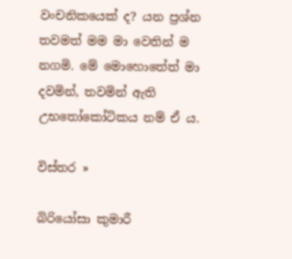වංචනිකයෙක් ද? යන ප්‍රශ්න තවමත් මම මා වෙතින් ම නගමි. මේ මොහොතේත් මා දවමින්, තවමින් ඇති උභතෝකෝටිකය නම් ඒ ය.

විස්තර »

බිරියෝසා කුමාරී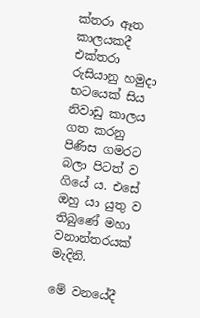ක්තරා ඈත කාලයකදී එක්තරා රුසියානු හමුදා භටයෙක් සිය නිවාඩු කාලය ගත කරනු පිණිස ගමරට බලා පිටත් ව ගියේ ය. එසේ ඔහු යා යුතු ව තිබුණේ මහා වනාන්තරයක් මැදිනි.

මේ වනයේදී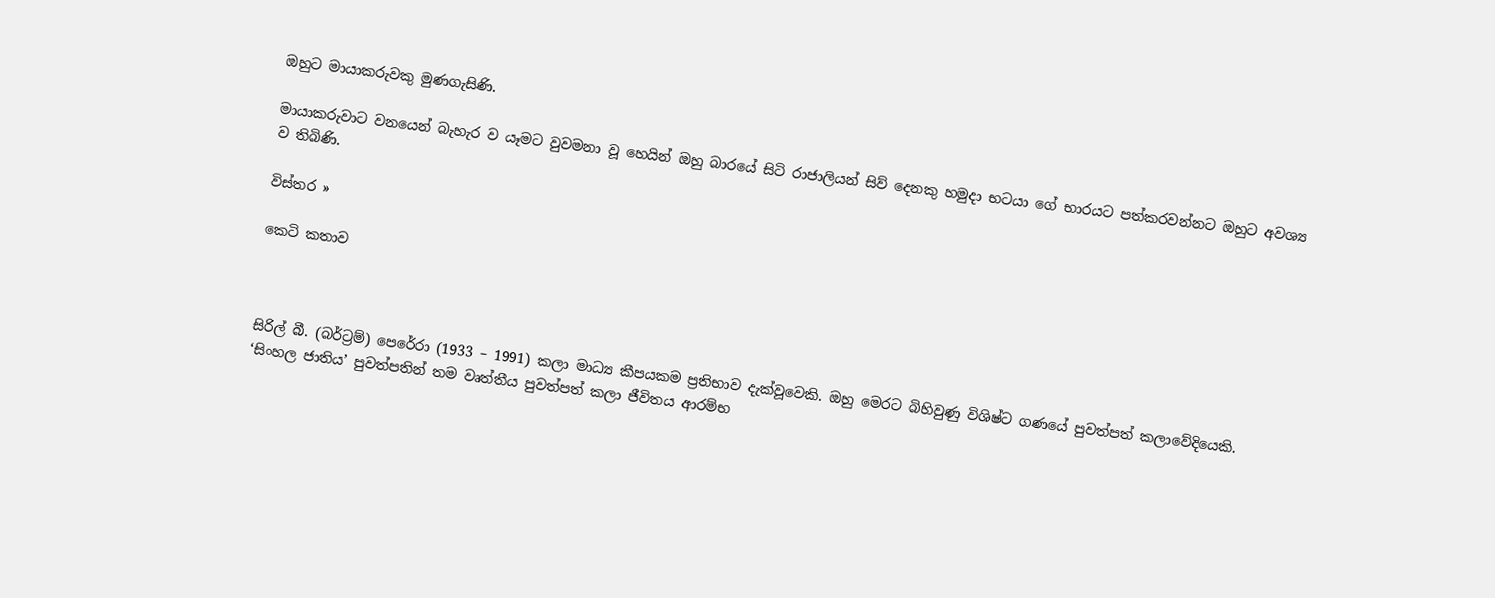ඔහුට මායාකරුවකු මුණගැසිණි.

මායාකරුවාට වනයෙන් බැහැර ව යෑමට වුවමනා වූ හෙයින් ඔහු බාරයේ සිටි රාජාලියන් සිව් දෙනකු හමුදා භටයා ගේ භාරයට පත්කරවන්නට ඔහුට අවශ්‍ය ව තිබිණි.

විස්තර »

කෙටි කතාව



සිරිල් බී. (බර්ට්‍රම්) පෙරේරා (1933 – 1991) කලා මාධ්‍ය කීපයකම ප්‍රතිභාව දැක්වූවෙකි. ඔහු මෙරට බිහිවුණු විශිෂ්ට ගණයේ පුවත්පත් කලාවේදියෙකි. ‘සිංහල ජාතිය’ පුවත්පතින් තම වෘත්තීය පුවත්පත් කලා ජීවිතය ආරම්භ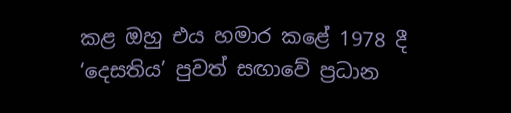කළ ඔහු එය හමාර කළේ 1978 දී ‘දෙසතිය’ පුවත් සඟාවේ ප්‍රධාන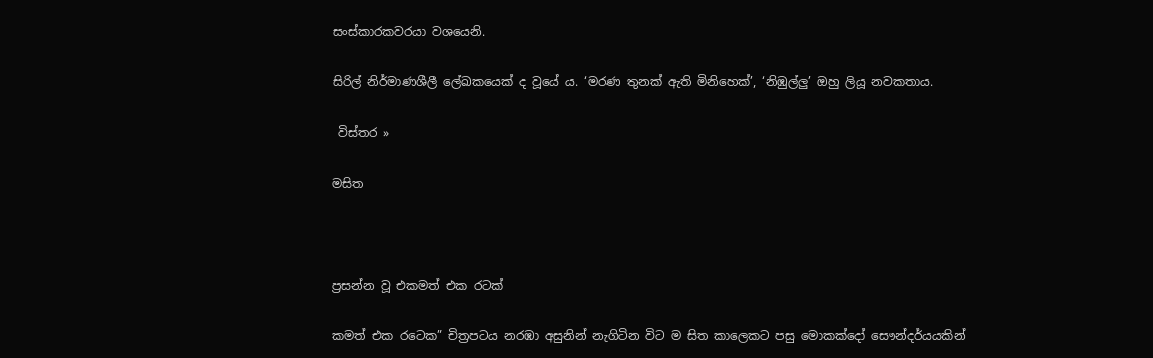සංස්කාරකවරයා වශයෙනි.

සිරිල් නිර්මාණශීලී ලේඛකයෙක් ද වූයේ ය. ‘මරණ තුනක් ඇති මිනිහෙක්’, ‘නිඹුල්ලු’ ඔහු ලියූ නවකතාය.

 විස්තර »

මසිත



ප්‍රසන්න වූ එකමත් එක රටක්

කමත් එක රටෙක” චිත්‍රපටය නරඹා අසුනින් නැගිටින විට ම සිත කාලෙකට පසු මොකක්දෝ සෞන්දර්යයකින්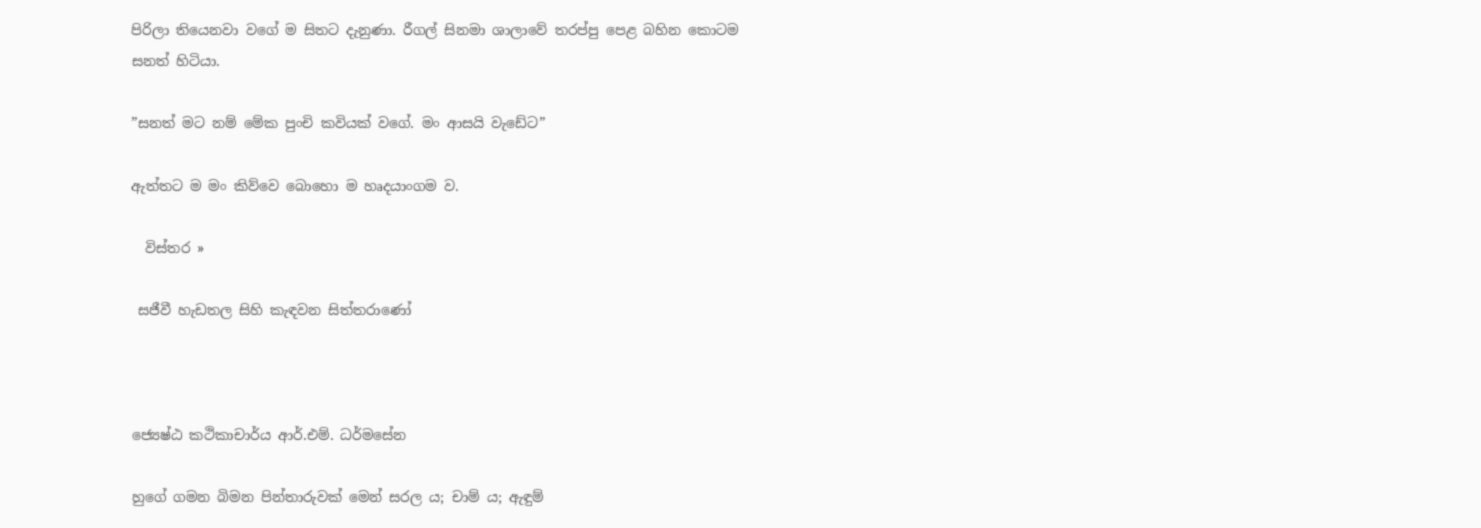පිරිලා තියෙනවා වගේ ම සිතට දැනුණා. රීගල් සිනමා ශාලාවේ තරප්පු පෙළ බහින කොටම සනත් හිටියා.

”සනත් මට නම් මේක පුංචි කවියක් වගේ. මං ආසයි වැඩේට”

ඇත්තට ම මං කිව්වෙ බොහො ම හෘදයාංගම ව.

  විස්තර »

 සජීවී හැඩතල සිහි කැඳවන සිත්තරාණෝ



ජ්‍යෙෂ්ඨ කථිකාචාර්ය ආර්.එම්. ධර්මසේන

හුගේ ගමන බිමන පින්තාරුවක් මෙන් සරල ය; චාම් ය; ඇඳුම්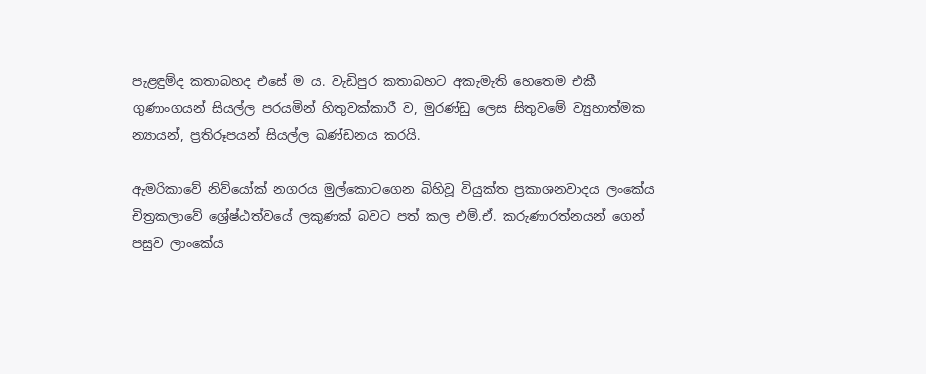පැළඳුම්ද කතාබහද එසේ ම ය. වැඩිපුර කතාබහට අකැමැති හෙතෙම එකී ගුණාංගයන් සියල්ල පරයමින් හිතුවක්කාරී ව, මුරණ්ඩු ලෙස සිතුවමේ ව්‍යුහාත්මක න්‍යායන්, ප්‍රතිරූපයන් සියල්ල ඛණ්ඩනය කරයි.

ඇමරිකාවේ නිව්යෝක් නගරය මුල්කොටගෙන බිහිවූ වියුක්ත ප්‍රකාශනවාදය ලංකේය චිත්‍රකලාවේ ශ්‍රේෂ්ඨත්වයේ ලකුණක් බවට පත් කල එම්.ඒ. කරුණාරත්නයන් ගෙන් පසුව ලාංකේය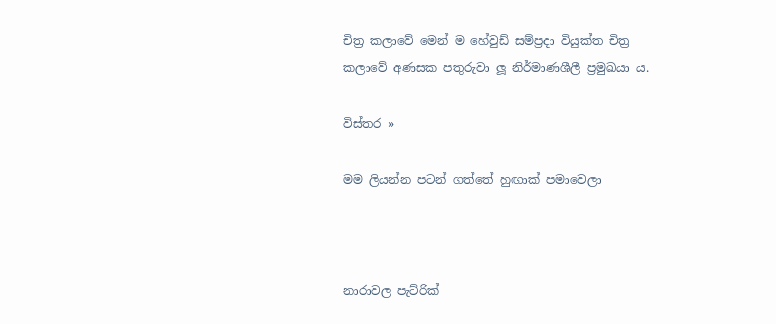චිත්‍ර කලාවේ මෙන් ම හේවුඩ් සම්ප්‍රදා වියුක්ත චිත්‍ර කලාවේ අණසක පතුරුවා ලූ නිර්මාණශීලී ප්‍රමුඛයා ය.

විස්තර »

මම ලියන්න පටන් ගත්තේ හුඟාක් පමාවෙලා



නාරාවල පැට්රික්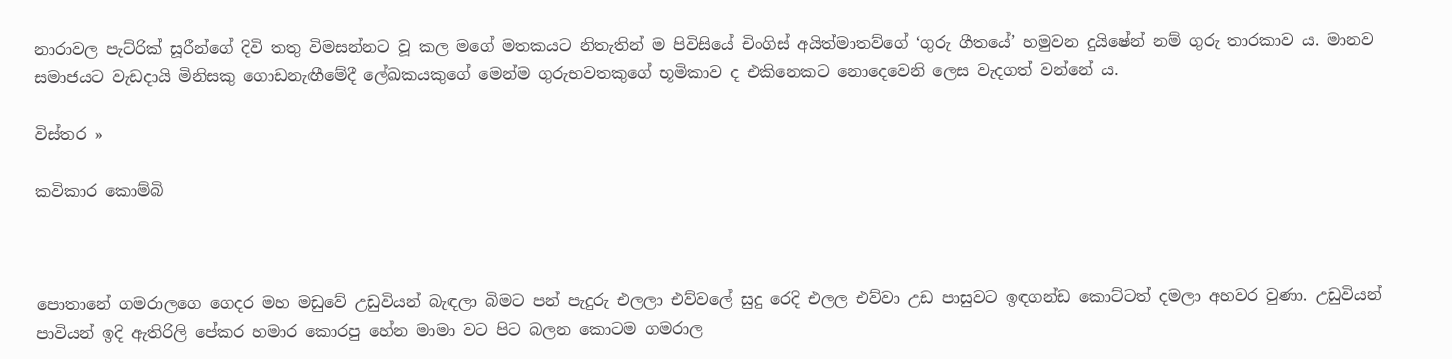නාරාවල පැට්රික් සූරීන්ගේ දිවි තතු විමසන්නට වූ කල මගේ මතකයට නිතැතින් ම පිවිසියේ චිංගිස් අයිත්මාතව්ගේ ‘ගුරු ගීතයේ’ හමුවන දුයිෂේන් නම් ගුරු තාරකාව ය. මානව සමාජයට වැඩදායි මිනිසකු ගොඩනැඟීමේදී ලේඛකයකුගේ මෙන්ම ගුරුභවතකුගේ භූමිකාව ද එකිනෙකට නොදෙවෙනි ලෙස වැදගත් වන්නේ ය.

විස්තර »

කවිකාර කොම්බි



පොතානේ ගමරාලගෙ ගෙදර මහ මඩුවේ උඩුවියන් බැඳලා බිමට පන් පැදුරු එලලා එව්වලේ සුදු රෙදි එලල එව්වා උඩ පාසුවට ඉඳගන්ඩ කොට්ටත් දමලා අහවර වුණා. උඩුවියන් පාවියන් ඉදි ඇතිරිලි පේකර හමාර කොරපු හේන මාමා වට පිට බලන කොටම ගමරාල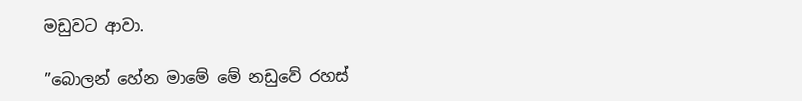මඩුවට ආවා.

”බොලන් හේන මාමේ මේ නඩුවේ රහස්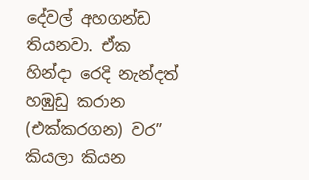දේවල් අහගන්ඩ තියනවා. ඒක හින්දා රෙදි නැන්දත් හඹුඩු කරාන (එක්කරගන) වර” කියලා කියන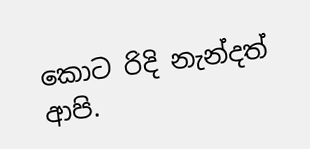කොට රිදි නැන්දත් ආපි.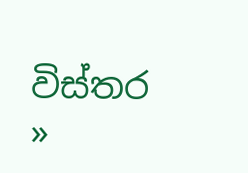විස්තර »